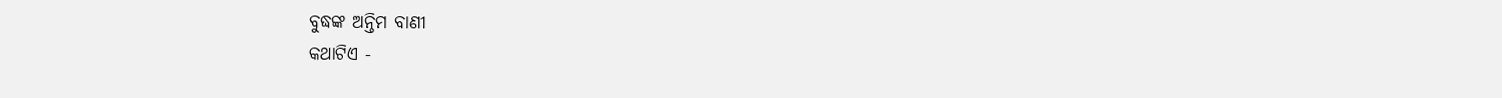ବୁଦ୍ଧଙ୍କ ଅନ୍ତିମ ବାଣୀ
କଥାଟିଏ -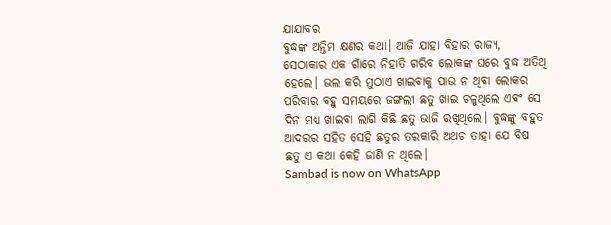ଯାଯାବର
ବୁଦ୍ଧଙ୍କ ଅନ୍ତିମ କ୍ଷଣର କଥା। ଆଜି ଯାହା ବିହାର ରାଜ୍ୟ, ସେଠାକାର ଏକ ଗାଁରେ ନିହାତି ଗରିବ ଲୋକଙ୍କ ଘରେ ବୁଦ୍ଧ ଅତିଥି ହେଲେ। ଭଲ କରି ମୁଠାଏ ଖାଇବାକୁ ପାଉ ନ ଥିବା ଲୋକର ପରିବାର ବହୁ ସମୟରେ ଜଙ୍ଗଲୀ ଛତୁ ଖାଇ ଚଳୁଥିଲେ ଏବଂ ସେ ଦିନ ମଧ୍ୟ ଖାଇବା ଲାଗି କିଛି ଛତୁ ଭାଜି ରଖିଥିଲେ। ବୁଦ୍ଧଙ୍କୁ ବହୁତ ଆଦରର ସହିତ ସେହି ଛତୁର ତରକାରି ଅଥଚ ତାହା ଯେ ବିଷ ଛତୁ ଏ କଥା କେହି ଜାଣି ନ ଥିଲେ।
Sambad is now on WhatsApp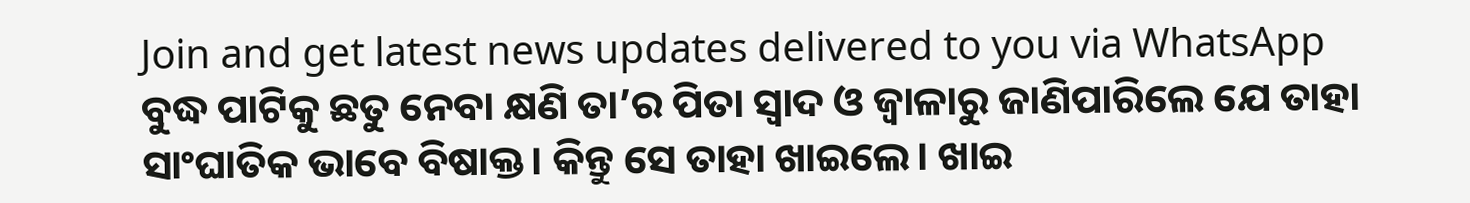Join and get latest news updates delivered to you via WhatsApp
ବୁଦ୍ଧ ପାଟିକୁ ଛତୁ ନେବା କ୍ଷଣି ତା’ର ପିତା ସ୍ବାଦ ଓ ଜ୍ବାଳାରୁ ଜାଣିପାରିଲେ ଯେ ତାହା ସାଂଘାତିକ ଭାବେ ବିଷାକ୍ତ। କିନ୍ତୁ ସେ ତାହା ଖାଇଲେ। ଖାଇ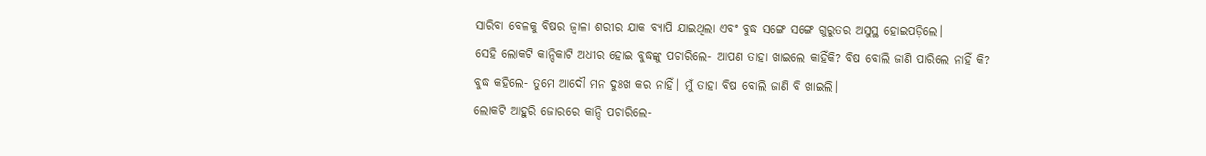ସାରିବା ବେଳକୁ ବିଷର ଜ୍ବାଳା ଶରୀର ଯାକ ବ୍ୟାପି ଯାଇଥିଲା ଏବଂ ବୁଦ୍ଧ ସଙ୍ଗେ ସଙ୍ଗେ ଗୁରୁତର ଅସୁସ୍ଥ ହୋଇପଡ଼ିଲେ।
ସେହି ଲୋକଟି କାନ୍ଦିକାଟି ଅଧୀର ହୋଇ ବୁଦ୍ଧଙ୍କୁ ପଚାରିଲେ- ଆପଣ ତାହା ଖାଇଲେ କାହିଁକି? ବିଷ ବୋଲି ଜାଣି ପାରିଲେ ନାହିଁ କି?
ବୁଦ୍ଧ କହିଲେ- ତୁମେ ଆଦୌ ମନ ଦୁଃଖ କର ନାହିଁ। ମୁଁ ତାହା ବିଷ ବୋଲି ଜାଣି ବି ଖାଇଲି।
ଲୋକଟି ଆହୁରି ଜୋରରେ କାନ୍ଦି ପଚାରିଲେ-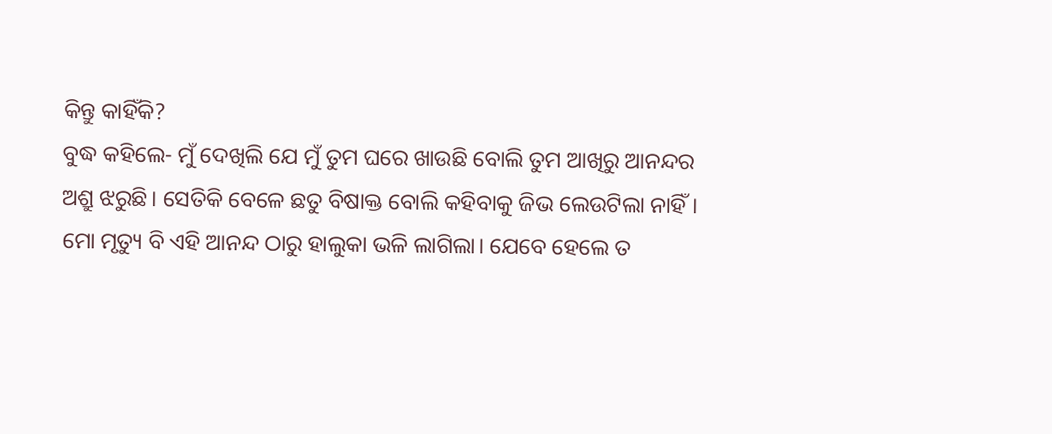କିନ୍ତୁ କାହିଁକି?
ବୁଦ୍ଧ କହିଲେ- ମୁଁ ଦେଖିଲି ଯେ ମୁଁ ତୁମ ଘରେ ଖାଉଛି ବୋଲି ତୁମ ଆଖିରୁ ଆନନ୍ଦର ଅଶ୍ରୁ ଝରୁଛି। ସେତିକି ବେଳେ ଛତୁ ବିଷାକ୍ତ ବୋଲି କହିବାକୁ ଜିଭ ଲେଉଟିଲା ନାହିଁ। ମୋ ମୃତ୍ୟୁ ବି ଏହି ଆନନ୍ଦ ଠାରୁ ହାଲୁକା ଭଳି ଲାଗିଲା। ଯେବେ ହେଲେ ତ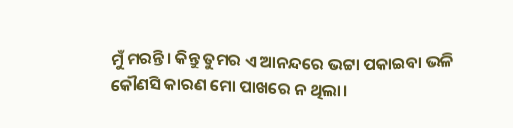ମୁଁ ମରନ୍ତି। କିନ୍ତୁ ତୁମର ଏ ଆନନ୍ଦରେ ଭଟ୍ଟା ପକାଇବା ଭଳି କୌଣସି କାରଣ ମୋ ପାଖରେ ନ ଥିଲା।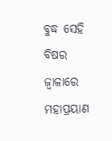ବୁଦ୍ଧ ସେହି ବିଷର ଜ୍ବାଳାରେ ମହାପ୍ରୟାଣ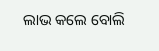ଲାଭ କଲେ ବୋଲି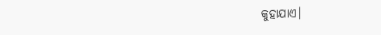କୁହାଯାଏ।